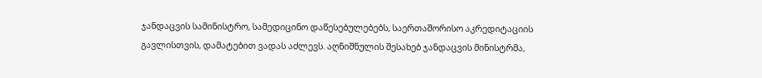ჯანდაცვის სამინისტრო, სამედიცინო დაწესებულებებს, საერთაშორისო აკრედიტაციის გავლისთვის, დამატებით ვადას აძლევს. აღნიშნულის შესახებ ჯანდაცვის მინისტრმა,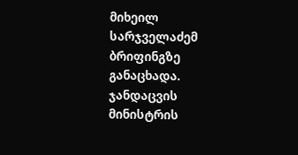მიხეილ სარჯველაძემ ბრიფინგზე განაცხადა.
ჯანდაცვის მინისტრის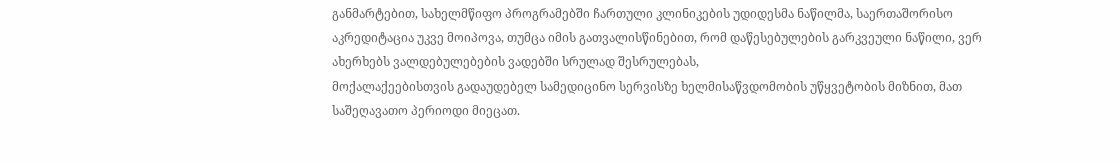განმარტებით, სახელმწიფო პროგრამებში ჩართული კლინიკების უდიდესმა ნაწილმა, საერთაშორისო აკრედიტაცია უკვე მოიპოვა, თუმცა იმის გათვალისწინებით, რომ დაწესებულების გარკვეული ნაწილი, ვერ ახერხებს ვალდებულებების ვადებში სრულად შესრულებას,
მოქალაქეებისთვის გადაუდებელ სამედიცინო სერვისზე ხელმისაწვდომობის უწყვეტობის მიზნით, მათ საშეღავათო პერიოდი მიეცათ.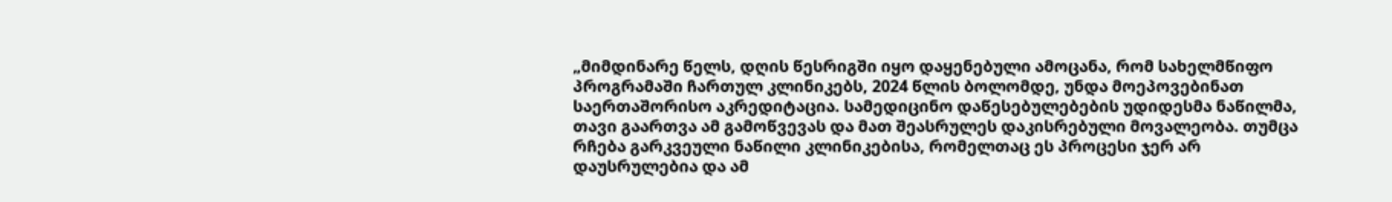„მიმდინარე წელს, დღის წესრიგში იყო დაყენებული ამოცანა, რომ სახელმწიფო პროგრამაში ჩართულ კლინიკებს, 2024 წლის ბოლომდე, უნდა მოეპოვებინათ საერთაშორისო აკრედიტაცია. სამედიცინო დაწესებულებების უდიდესმა ნაწილმა, თავი გაართვა ამ გამოწვევას და მათ შეასრულეს დაკისრებული მოვალეობა. თუმცა რჩება გარკვეული ნაწილი კლინიკებისა, რომელთაც ეს პროცესი ჯერ არ დაუსრულებია და ამ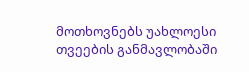მოთხოვნებს უახლოესი თვეების განმავლობაში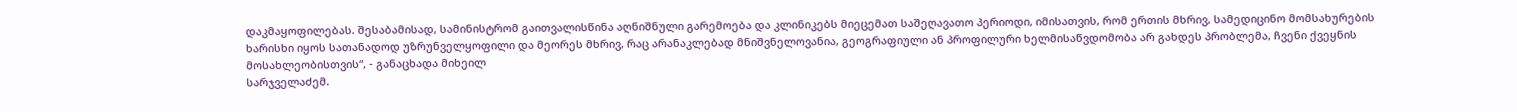დაკმაყოფილებას. შესაბამისად, სამინისტრომ გაითვალისწინა აღნიშნული გარემოება და კლინიკებს მიეცემათ საშეღავათო პერიოდი, იმისათვის, რომ ერთის მხრივ, სამედიცინო მომსახურების ხარისხი იყოს სათანადოდ უზრუნველყოფილი და მეორეს მხრივ, რაც არანაკლებად მნიშვნელოვანია, გეოგრაფიული ან პროფილური ხელმისაწვდომობა არ გახდეს პრობლემა, ჩვენი ქვეყნის მოსახლეობისთვის“, - განაცხადა მიხეილ
სარჯველაძემ.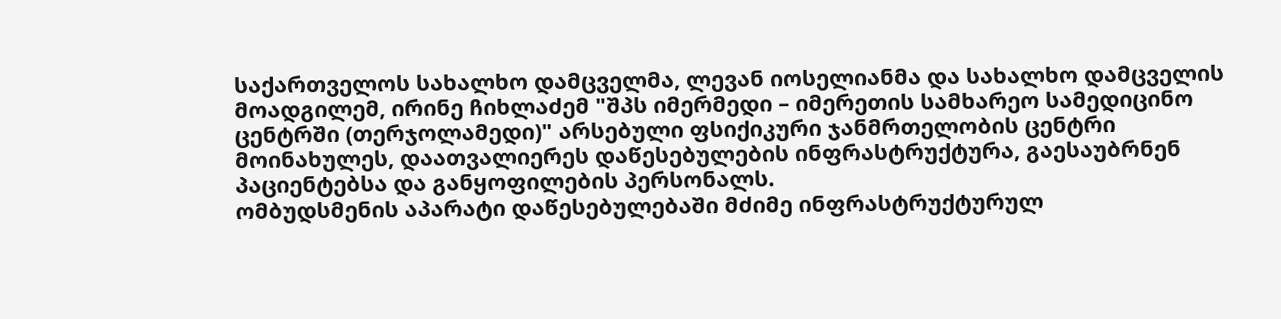საქართველოს სახალხო დამცველმა, ლევან იოსელიანმა და სახალხო დამცველის მოადგილემ, ირინე ჩიხლაძემ "შპს იმერმედი – იმერეთის სამხარეო სამედიცინო ცენტრში (თერჯოლამედი)" არსებული ფსიქიკური ჯანმრთელობის ცენტრი მოინახულეს, დაათვალიერეს დაწესებულების ინფრასტრუქტურა, გაესაუბრნენ პაციენტებსა და განყოფილების პერსონალს.
ომბუდსმენის აპარატი დაწესებულებაში მძიმე ინფრასტრუქტურულ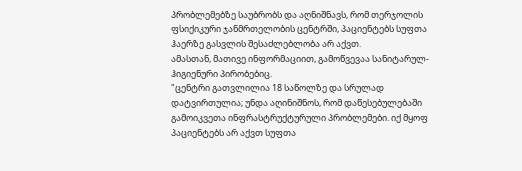პრობლემებზე საუბრობს და აღნიშნავს, რომ თერჯოლის ფსიქიკური ჯანმრთელობის ცენტრში, პაციენტებს სუფთა ჰაერზე გასვლის შესაძლებლობა არ აქვთ.
ამასთან, მათივე ინფორმაციით, გამოწვევაა სანიტარულ-ჰიგიენური პირობებიც.
"ცენტრი გათვლილია 18 საწოლზე და სრულად დატვირთულია; უნდა აღინიშნოს, რომ დაწესებულებაში გამოიკვეთა ინფრასტრუქტურული პრობლემები. იქ მყოფ პაციენტებს არ აქვთ სუფთა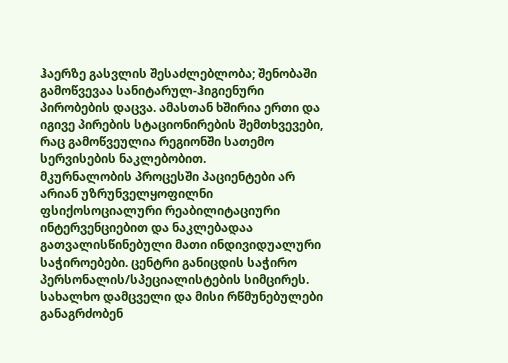ჰაერზე გასვლის შესაძლებლობა; შენობაში გამოწვევაა სანიტარულ-ჰიგიენური პირობების დაცვა. ამასთან ხშირია ერთი და იგივე პირების სტაციონირების შემთხვევები, რაც გამოწვეულია რეგიონში სათემო სერვისების ნაკლებობით.
მკურნალობის პროცესში პაციენტები არ არიან უზრუნველყოფილნი ფსიქოსოციალური რეაბილიტაციური ინტერვენციებით და ნაკლებადაა გათვალისწინებული მათი ინდივიდუალური საჭიროებები. ცენტრი განიცდის საჭირო პერსონალის/სპეციალისტების სიმცირეს.
სახალხო დამცველი და მისი რწმუნებულები განაგრძობენ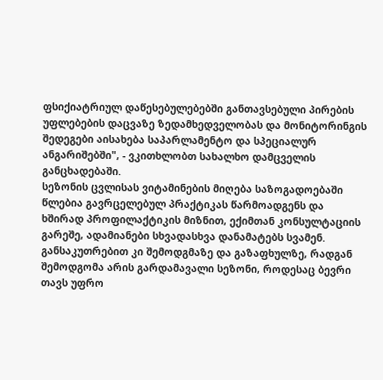ფსიქიატრიულ დაწესებულებებში განთავსებული პირების უფლებების დაცვაზე ზედამხედველობას და მონიტორინგის შედეგები აისახება საპარლამენტო და სპეციალურ ანგარიშებში", - ვკითხლობთ სახალხო დამცველის განცხადებაში.
სეზონის ცვლისას ვიტამინების მიღება საზოგადოებაში წლებია გავრცელებულ პრაქტიკას წარმოადგენს და ხშირად პროფილაქტიკის მიზნით, ექიმთან კონსულტაციის გარეშე, ადამიანები სხვადასხვა დანამატებს სვამენ. განსაკუთრებით კი შემოდგმაზე და გაზაფხულზე, რადგან შემოდგომა არის გარდამავალი სეზონი, როდესაც ბევრი თავს უფრო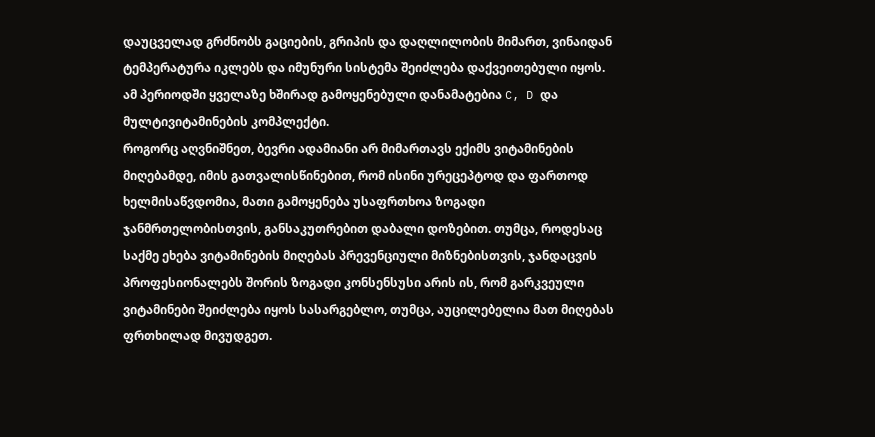დაუცველად გრძნობს გაციების, გრიპის და დაღლილობის მიმართ, ვინაიდან ტემპერატურა იკლებს და იმუნური სისტემა შეიძლება დაქვეითებული იყოს. ამ პერიოდში ყველაზე ხშირად გამოყენებული დანამატებია C, D და მულტივიტამინების კომპლექტი.
როგორც აღვნიშნეთ, ბევრი ადამიანი არ მიმართავს ექიმს ვიტამინების მიღებამდე, იმის გათვალისწინებით, რომ ისინი ურეცეპტოდ და ფართოდ ხელმისაწვდომია, მათი გამოყენება უსაფრთხოა ზოგადი ჯანმრთელობისთვის, განსაკუთრებით დაბალი დოზებით. თუმცა, როდესაც საქმე ეხება ვიტამინების მიღებას პრევენციული მიზნებისთვის, ჯანდაცვის პროფესიონალებს შორის ზოგადი კონსენსუსი არის ის, რომ გარკვეული ვიტამინები შეიძლება იყოს სასარგებლო, თუმცა, აუცილებელია მათ მიღებას ფრთხილად მივუდგეთ.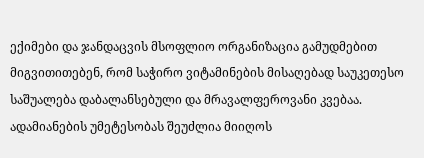ექიმები და ჯანდაცვის მსოფლიო ორგანიზაცია გამუდმებით მიგვითითებენ, რომ საჭირო ვიტამინების მისაღებად საუკეთესო საშუალება დაბალანსებული და მრავალფეროვანი კვებაა. ადამიანების უმეტესობას შეუძლია მიიღოს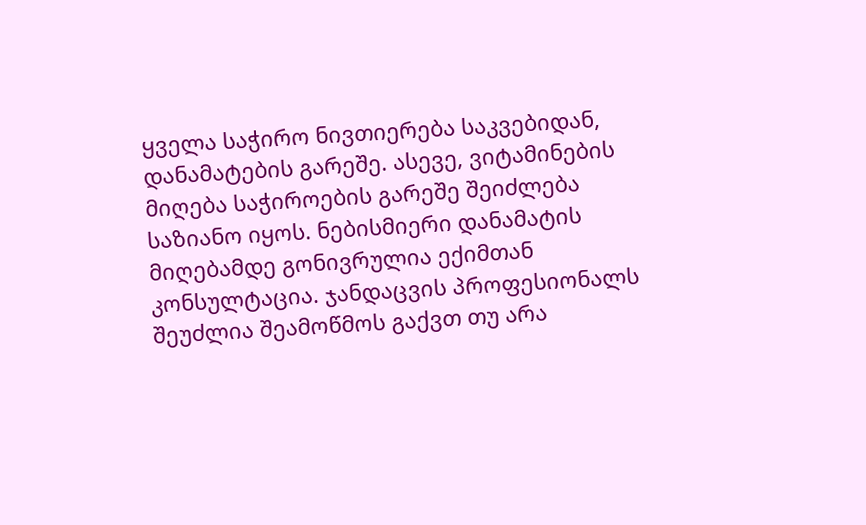ყველა საჭირო ნივთიერება საკვებიდან, დანამატების გარეშე. ასევე, ვიტამინების მიღება საჭიროების გარეშე შეიძლება საზიანო იყოს. ნებისმიერი დანამატის მიღებამდე გონივრულია ექიმთან კონსულტაცია. ჯანდაცვის პროფესიონალს შეუძლია შეამოწმოს გაქვთ თუ არა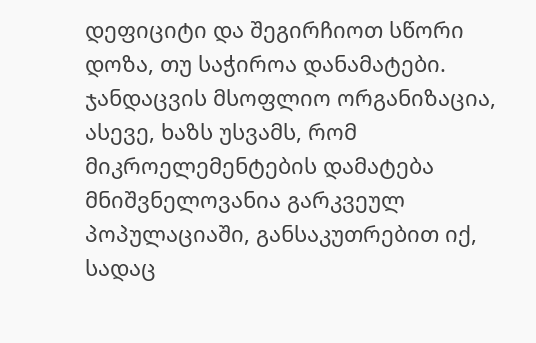დეფიციტი და შეგირჩიოთ სწორი დოზა, თუ საჭიროა დანამატები.
ჯანდაცვის მსოფლიო ორგანიზაცია, ასევე, ხაზს უსვამს, რომ მიკროელემენტების დამატება მნიშვნელოვანია გარკვეულ პოპულაციაში, განსაკუთრებით იქ, სადაც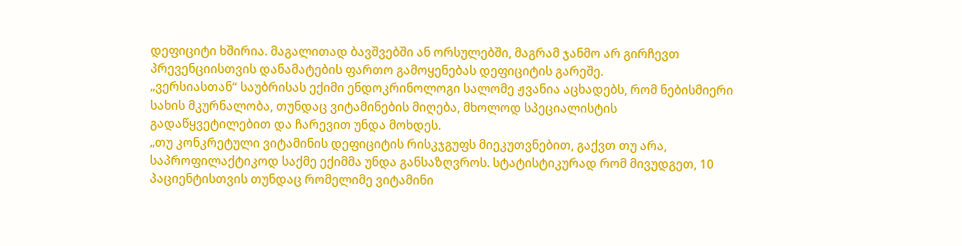დეფიციტი ხშირია. მაგალითად ბავშვებში ან ორსულებში, მაგრამ ჯანმო არ გირჩევთ პრევენციისთვის დანამატების ფართო გამოყენებას დეფიციტის გარეშე.
„ვერსიასთან“ საუბრისას ექიმი ენდოკრინოლოგი სალომე ჟვანია აცხადებს, რომ ნებისმიერი სახის მკურნალობა, თუნდაც ვიტამინების მიღება, მხოლოდ სპეციალისტის გადაწყვეტილებით და ჩარევით უნდა მოხდეს.
„თუ კონკრეტული ვიტამინის დეფიციტის რისკჯგუფს მიეკუთვნებით, გაქვთ თუ არა, საპროფილაქტიკოდ საქმე ექიმმა უნდა განსაზღვროს. სტატისტიკურად რომ მივუდგეთ, 10 პაციენტისთვის თუნდაც რომელიმე ვიტამინი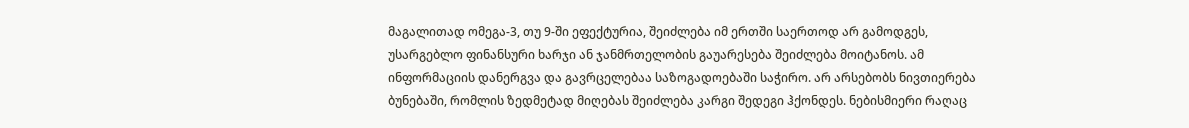მაგალითად ომეგა-3, თუ 9-ში ეფექტურია, შეიძლება იმ ერთში საერთოდ არ გამოდგეს, უსარგებლო ფინანსური ხარჯი ან ჯანმრთელობის გაუარესება შეიძლება მოიტანოს. ამ ინფორმაციის დანერგვა და გავრცელებაა საზოგადოებაში საჭირო. არ არსებობს ნივთიერება ბუნებაში, რომლის ზედმეტად მიღებას შეიძლება კარგი შედეგი ჰქონდეს. ნებისმიერი რაღაც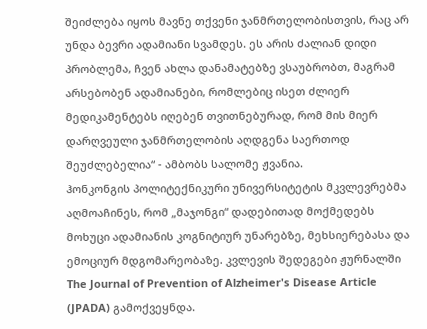შეიძლება იყოს მავნე თქვენი ჯანმრთელობისთვის, რაც არ უნდა ბევრი ადამიანი სვამდეს. ეს არის ძალიან დიდი პრობლემა, ჩვენ ახლა დანამატებზე ვსაუბრობთ, მაგრამ არსებობენ ადამიანები, რომლებიც ისეთ ძლიერ მედიკამენტებს იღებენ თვითნებურად, რომ მის მიერ დარღვეული ჯანმრთელობის აღდგენა საერთოდ შეუძლებელია“ - ამბობს სალომე ჟვანია.
ჰონკონგის პოლიტექნიკური უნივერსიტეტის მკვლევრებმა აღმოაჩინეს, რომ „მაჯონგი“ დადებითად მოქმედებს მოხუცი ადამიანის კოგნიტიურ უნარებზე, მეხსიერებასა და ემოციურ მდგომარეობაზე. კვლევის შედეგები ჟურნალში The Journal of Prevention of Alzheimer's Disease Article (JPADA) გამოქვეყნდა.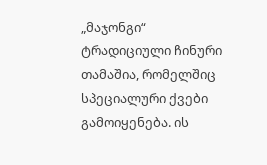„მაჯონგი“ ტრადიციული ჩინური თამაშია, რომელშიც სპეციალური ქვები გამოიყენება. ის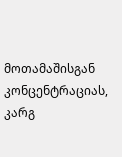მოთამაშისგან კონცენტრაციას, კარგ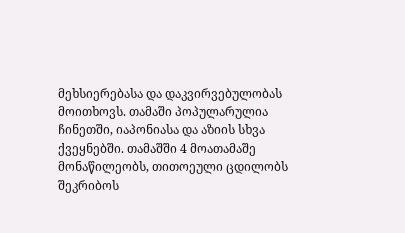მეხსიერებასა და დაკვირვებულობას მოითხოვს. თამაში პოპულარულია ჩინეთში, იაპონიასა და აზიის სხვა ქვეყნებში. თამაშში 4 მოათამაშე მონაწილეობს, თითოეული ცდილობს შეკრიბოს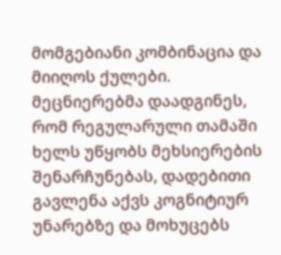მომგებიანი კომბინაცია და მიიღოს ქულები.
მეცნიერებმა დაადგინეს, რომ რეგულარული თამაში ხელს უწყობს მეხსიერების შენარჩუნებას, დადებითი გავლენა აქვს კოგნიტიურ უნარებზე და მოხუცებს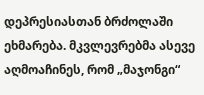დეპრესიასთან ბრძოლაში ეხმარება. მკვლევრებმა ასევე აღმოაჩინეს, რომ „მაჯონგი“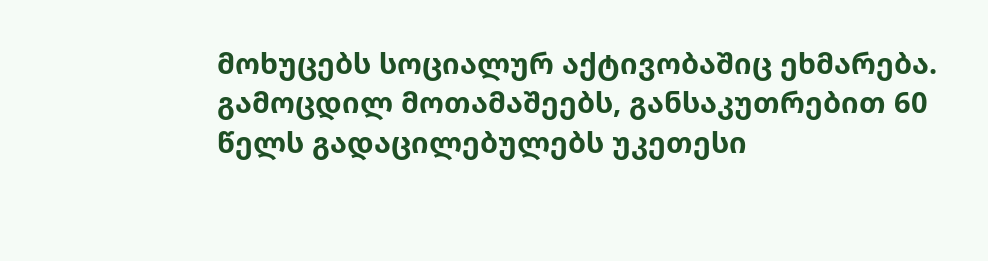მოხუცებს სოციალურ აქტივობაშიც ეხმარება.
გამოცდილ მოთამაშეებს, განსაკუთრებით 60 წელს გადაცილებულებს უკეთესი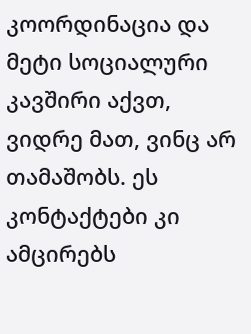კოორდინაცია და მეტი სოციალური კავშირი აქვთ, ვიდრე მათ, ვინც არ თამაშობს. ეს კონტაქტები კი ამცირებს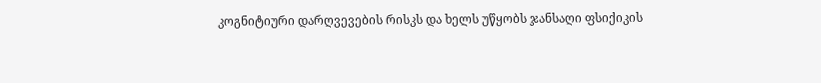კოგნიტიური დარღვევების რისკს და ხელს უწყობს ჯანსაღი ფსიქიკის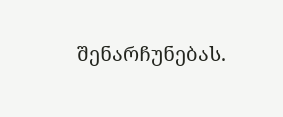შენარჩუნებას.